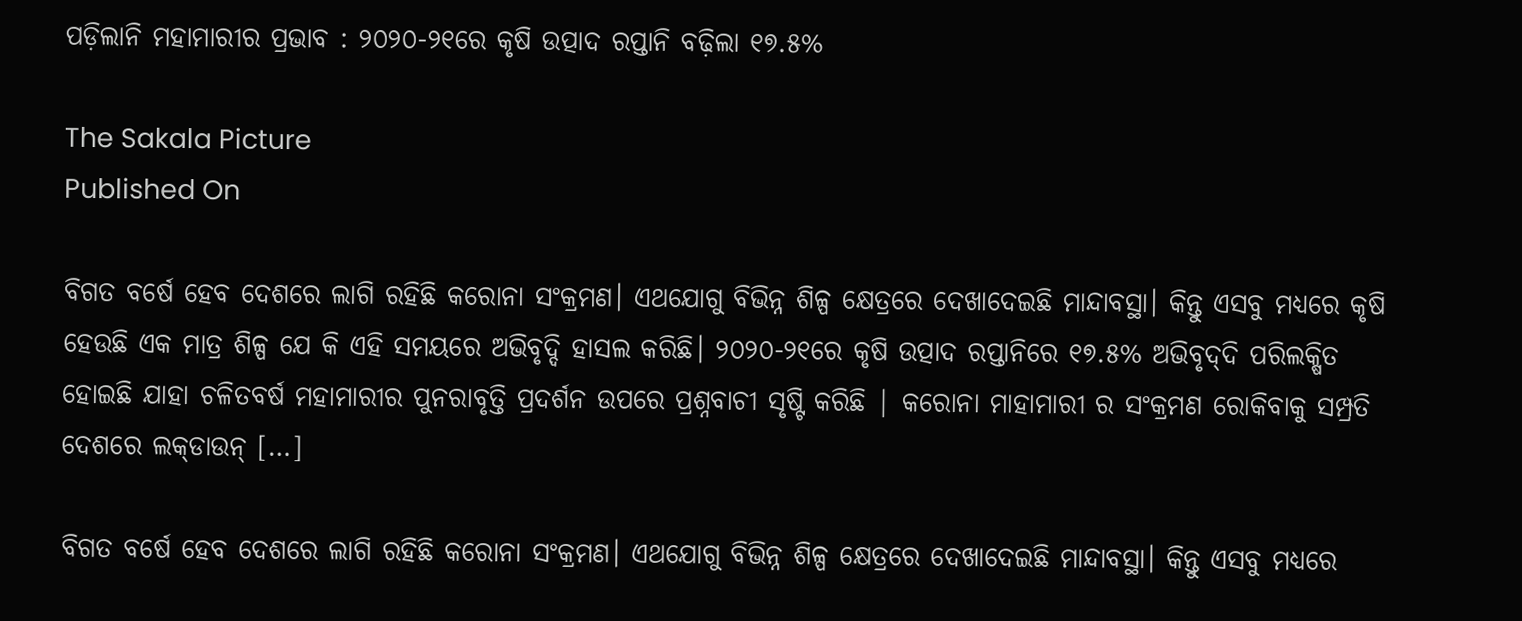ପଡ଼ିଲାନି ମହାମାରୀର ପ୍ରଭାବ : ୨୦୨୦-୨୧ରେ କୃଷି ଉତ୍ପାଦ ରପ୍ତାନି ବଢ଼ିଲା ୧୭.୫%

The Sakala Picture
Published On

ବିଗତ ବର୍ଷେ ହେବ ଦେଶରେ ଲାଗି ରହିଛି କରୋନା ସଂକ୍ରମଣ। ଏଥଯୋଗୁ ବିଭିନ୍ନ ଶିଳ୍ପ କ୍ଷେତ୍ରରେ ଦେଖାଦେଇଛି ମାନ୍ଦାବସ୍ଥା। କିନ୍ତୁ ଏସବୁ ମଧ୍ୟରେ କୃଷି ହେଉଛି ଏକ ମାତ୍ର ଶିଳ୍ପ ଯେ କି ଏହି ସମୟରେ ଅଭିବୃଦ୍ଦି ହାସଲ କରିଛି। ୨୦୨୦-୨୧ରେ କୃଷି ଉତ୍ପାଦ ରପ୍ତାନିରେ ୧୭.୫% ଅଭିବୃଦ୍‌ଦି ପରିଲକ୍ଷିତ ହୋଇଛି ଯାହା ଚଳିତବର୍ଷ ମହାମାରୀର ପୁନରାବୃତ୍ତି ପ୍ରଦର୍ଶନ ଉପରେ ପ୍ରଶ୍ନବାଚୀ ସୃଷ୍ଟି କରିଛି | କରୋନା ମାହାମାରୀ ର ସଂକ୍ରମଣ ରୋକିବାକୁ ସମ୍ପ୍ରତି ଦେଶରେ ଲକ୍‌ଡାଉନ୍‌ […]

ବିଗତ ବର୍ଷେ ହେବ ଦେଶରେ ଲାଗି ରହିଛି କରୋନା ସଂକ୍ରମଣ। ଏଥଯୋଗୁ ବିଭିନ୍ନ ଶିଳ୍ପ କ୍ଷେତ୍ରରେ ଦେଖାଦେଇଛି ମାନ୍ଦାବସ୍ଥା। କିନ୍ତୁ ଏସବୁ ମଧ୍ୟରେ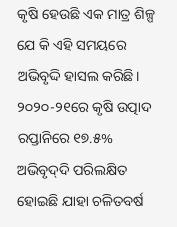କୃଷି ହେଉଛି ଏକ ମାତ୍ର ଶିଳ୍ପ ଯେ କି ଏହି ସମୟରେ ଅଭିବୃଦ୍ଦି ହାସଲ କରିଛି। ୨୦୨୦-୨୧ରେ କୃଷି ଉତ୍ପାଦ ରପ୍ତାନିରେ ୧୭.୫% ଅଭିବୃଦ୍‌ଦି ପରିଲକ୍ଷିତ ହୋଇଛି ଯାହା ଚଳିତବର୍ଷ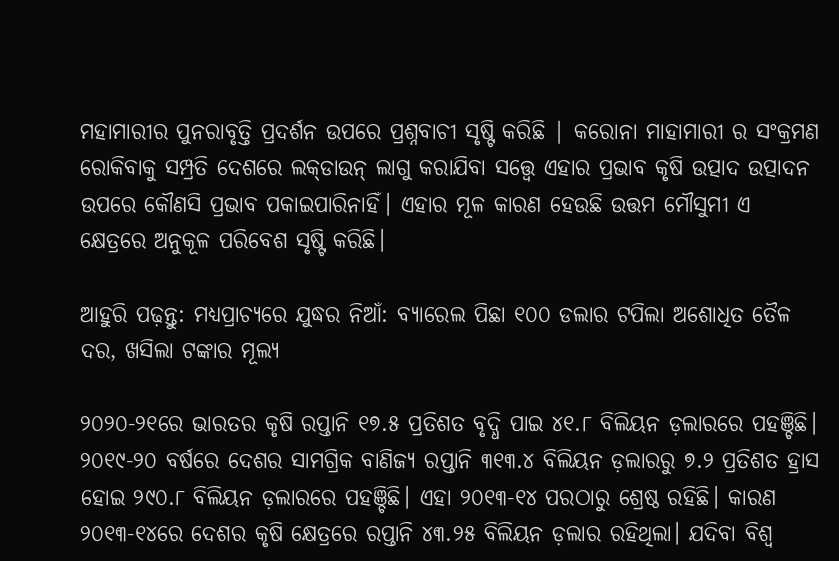ମହାମାରୀର ପୁନରାବୃତ୍ତି ପ୍ରଦର୍ଶନ ଉପରେ ପ୍ରଶ୍ନବାଚୀ ସୃଷ୍ଟି କରିଛି | କରୋନା ମାହାମାରୀ ର ସଂକ୍ରମଣ ରୋକିବାକୁ ସମ୍ପ୍ରତି ଦେଶରେ ଲକ୍‌ଡାଉନ୍‌ ଲାଗୁ କରାଯିବା ସତ୍ତ୍ବେ ଏହାର ପ୍ରଭାବ କୃଷି ଉତ୍ପାଦ ଉତ୍ପାଦନ ଉପରେ କୌଣସି ପ୍ରଭାବ ପକାଇପାରିନାହିଁ। ଏହାର ମୂଳ କାରଣ ହେଉଛି ଉତ୍ତମ ମୌସୁମୀ ଏ କ୍ଷେତ୍ରରେ ଅନୁକୂଳ ପରିବେଶ ସୃଷ୍ଟି କରିଛି।

ଆହୁରି ପଢ଼ନ୍ତୁ: ମଧ୍ୟପ୍ରାଚ୍ୟରେ ଯୁଦ୍ଧର ନିଆଁ: ବ୍ୟାରେଲ ପିଛା ୧୦୦ ଡଲାର ଟପିଲା ଅଶୋଧିତ ତୈଳ ଦର, ଖସିଲା ଟଙ୍କାର ମୂଲ୍ୟ

୨୦୨୦-୨୧ରେ ଭାରତର କୃଷି ରପ୍ତାନି ୧୭.୫ ପ୍ରତିଶତ ବୃଦ୍ଧି ପାଇ ୪୧.୮ ବିଲିୟନ ଡ଼ଲାରରେ ପହଞ୍ଚିଛି। ୨୦୧୯-୨୦ ବର୍ଷରେ ଦେଶର ସାମଗ୍ରିକ ବାଣିଜ୍ୟ ରପ୍ତାନି ୩୧୩.୪ ବିଲିୟନ ଡ଼ଲାରରୁ ୭.୨ ପ୍ରତିଶତ ହ୍ରାସ ହୋଇ ୨୯୦.୮ ବିଲିୟନ ଡ଼ଲାରରେ ପହଞ୍ଚିଛି। ଏହା ୨୦୧୩-୧୪ ପରଠାରୁ ଶ୍ରେଷ୍ଠ ରହିଛି। କାରଣ ୨୦୧୩-୧୪ରେ ଦେଶର କୃଷି କ୍ଷେତ୍ରରେ ରପ୍ତାନି ୪୩.୨୫ ବିଲିୟନ ଡ଼ଲାର ରହିଥିଲା। ଯଦିବା ବିଶ୍ବ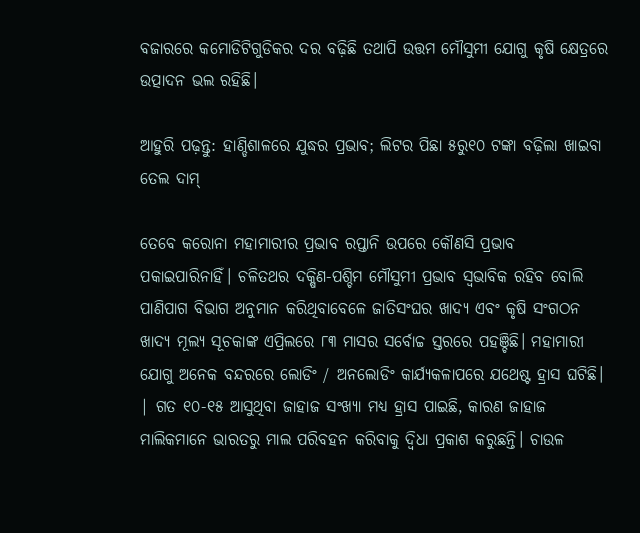ବଜାରରେ କମୋଡିଟିଗୁଡିକର ଦର ବଢ଼ିଛି ତଥାପି ଉତ୍ତମ ମୌସୁମୀ ଯୋଗୁ କୃଷି କ୍ଷେତ୍ରରେ ଉତ୍ପାଦନ ଭଲ ରହିଛି।

ଆହୁରି ପଢ଼ନ୍ତୁ: ହାଣ୍ଡିଶାଳରେ ଯୁଦ୍ଧର ପ୍ରଭାବ; ଲିଟର ପିଛା ୫ରୁ୧୦ ଟଙ୍କା ବଢ଼ିଲା ଖାଇବା ତେଲ ଦାମ୍

ତେବେ କରୋନା ମହାମାରୀର ପ୍ରଭାବ ରପ୍ତାନି ଉପରେ କୌଣସି ପ୍ରଭାବ ପକାଇପାରିନାହିଁ। ଚଳିତଥର ଦକ୍ଷିଣ-ପଶ୍ଚିମ ମୌସୁମୀ ପ୍ରଭାବ ସ୍ବଭାବିକ ରହିବ ବୋଲି ପାଣିପାଗ ବିଭାଗ ଅନୁମାନ କରିଥିବାବେଳେ ଜାତିସଂଘର ଖାଦ୍ୟ ଏବଂ କୃଷି ସଂଗଠନ ଖାଦ୍ୟ ମୂଲ୍ୟ ସୂଚକାଙ୍କ ଏପ୍ରିଲରେ ୮୩ ମାସର ସର୍ବୋଚ୍ଚ ସ୍ତରରେ ପହଞ୍ଚିଛି। ମହାମାରୀ ଯୋଗୁ ଅନେକ ବନ୍ଦରରେ ଲୋଡିଂ / ଅନଲୋଡିଂ କାର୍ଯ୍ୟକଳାପରେ ଯଥେଷ୍ଟ ହ୍ରାସ ଘଟିଛି। | ଗତ ୧୦-୧୫ ଆସୁଥିବା ଜାହାଜ ସଂଖ୍ୟା ମଧ୍ୟ ହ୍ରାସ ପାଇଛି, କାରଣ ଜାହାଜ ମାଲିକମାନେ ଭାରତରୁ ମାଲ ପରିବହନ କରିବାକୁ ଦ୍ୱିଧା ପ୍ରକାଶ କରୁଛନ୍ତି। ଚାଉଳ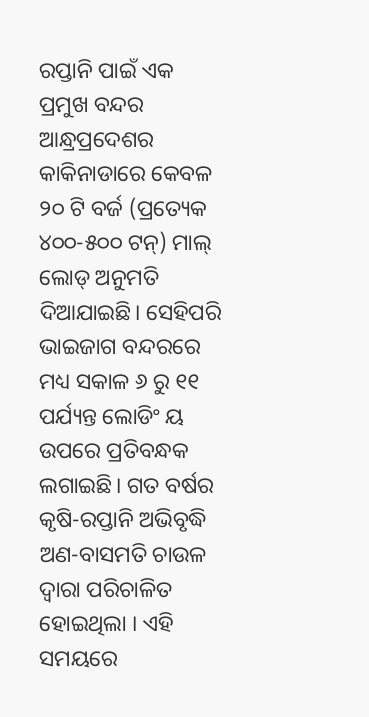ରପ୍ତାନି ପାଇଁ ଏକ ପ୍ରମୁଖ ବନ୍ଦର ଆନ୍ଧ୍ରପ୍ରଦେଶର କାକିନାଡାରେ କେବଳ ୨୦ ଟି ବର୍ଜ (ପ୍ରତ୍ୟେକ ୪୦୦-୫୦୦ ଟନ୍) ମାଲ୍‌ ଲୋଡ୍ ଅନୁମତି ଦିଆଯାଇଛି। ସେହିପରି ଭାଇଜାଗ ବନ୍ଦରରେ ମଧ୍ୟ ସକାଳ ୬ ରୁ ୧୧ ପର୍ଯ୍ୟନ୍ତ ଲୋଡିଂ ୟ ଉପରେ ପ୍ରତିବନ୍ଧକ ଲଗାଇଛି। ଗତ ବର୍ଷର କୃଷି-ରପ୍ତାନି ଅଭିବୃଦ୍ଧି ଅଣ-ବାସମତି ଚାଉଳ ଦ୍ୱାରା ପରିଚାଳିତ ହୋଇଥିଲା । ଏହି ସମୟରେ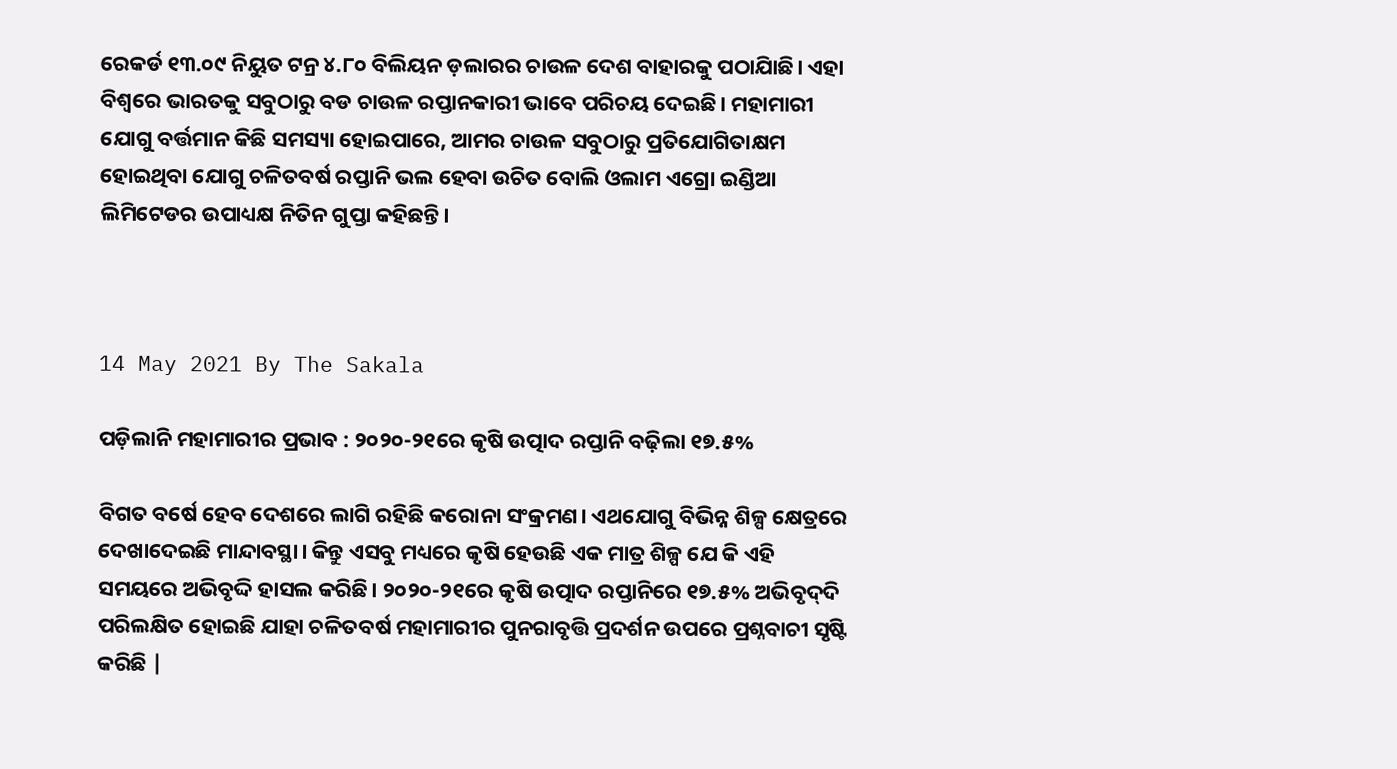ରେକର୍ଡ ୧୩.୦୯ ନିୟୁତ ଟନ୍ର ୪.୮୦ ବିଲିୟନ ଡ଼ଲାରର ଚାଉଳ ଦେଶ ବାହାରକୁ ପଠାଯାିଛି। ଏହା ବିଶ୍ବରେ ଭାରତକୁ ସବୁଠାରୁ ବଡ ଚାଉଳ ରପ୍ତାନକାରୀ ଭାବେ ପରିଚୟ ଦେଇଛି। ମହାମାରୀ ଯୋଗୁ ବର୍ତ୍ତମାନ କିଛି ସମସ୍ୟା ହୋଇପାରେ, ଆମର ଚାଉଳ ସବୁଠାରୁ ପ୍ରତିଯୋଗିତାକ୍ଷମ ହୋଇଥିବା ଯୋଗୁ ଚଳିତବର୍ଷ ରପ୍ତାନି ଭଲ ହେବା ଉଚିତ ବୋଲି ଓଲାମ ଏଗ୍ରୋ ଇଣ୍ଡିଆ ଲିମିଟେଡର ଉପାଧ୍ୟକ୍ଷ ନିତିନ ଗୁପ୍ତା କହିଛନ୍ତି।



14 May 2021 By The Sakala

ପଡ଼ିଲାନି ମହାମାରୀର ପ୍ରଭାବ : ୨୦୨୦-୨୧ରେ କୃଷି ଉତ୍ପାଦ ରପ୍ତାନି ବଢ଼ିଲା ୧୭.୫%

ବିଗତ ବର୍ଷେ ହେବ ଦେଶରେ ଲାଗି ରହିଛି କରୋନା ସଂକ୍ରମଣ। ଏଥଯୋଗୁ ବିଭିନ୍ନ ଶିଳ୍ପ କ୍ଷେତ୍ରରେ ଦେଖାଦେଇଛି ମାନ୍ଦାବସ୍ଥା। କିନ୍ତୁ ଏସବୁ ମଧ୍ୟରେ କୃଷି ହେଉଛି ଏକ ମାତ୍ର ଶିଳ୍ପ ଯେ କି ଏହି ସମୟରେ ଅଭିବୃଦ୍ଦି ହାସଲ କରିଛି। ୨୦୨୦-୨୧ରେ କୃଷି ଉତ୍ପାଦ ରପ୍ତାନିରେ ୧୭.୫% ଅଭିବୃଦ୍‌ଦି ପରିଲକ୍ଷିତ ହୋଇଛି ଯାହା ଚଳିତବର୍ଷ ମହାମାରୀର ପୁନରାବୃତ୍ତି ପ୍ରଦର୍ଶନ ଉପରେ ପ୍ରଶ୍ନବାଚୀ ସୃଷ୍ଟି କରିଛି |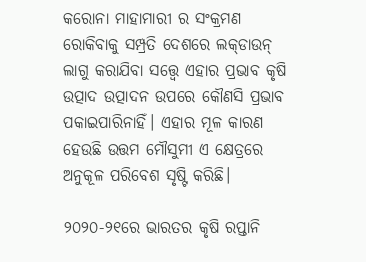କରୋନା ମାହାମାରୀ ର ସଂକ୍ରମଣ ରୋକିବାକୁ ସମ୍ପ୍ରତି ଦେଶରେ ଲକ୍‌ଡାଉନ୍‌ ଲାଗୁ କରାଯିବା ସତ୍ତ୍ବେ ଏହାର ପ୍ରଭାବ କୃଷି ଉତ୍ପାଦ ଉତ୍ପାଦନ ଉପରେ କୌଣସି ପ୍ରଭାବ ପକାଇପାରିନାହିଁ। ଏହାର ମୂଳ କାରଣ ହେଉଛି ଉତ୍ତମ ମୌସୁମୀ ଏ କ୍ଷେତ୍ରରେ ଅନୁକୂଳ ପରିବେଶ ସୃଷ୍ଟି କରିଛି।

୨୦୨୦-୨୧ରେ ଭାରତର କୃଷି ରପ୍ତାନି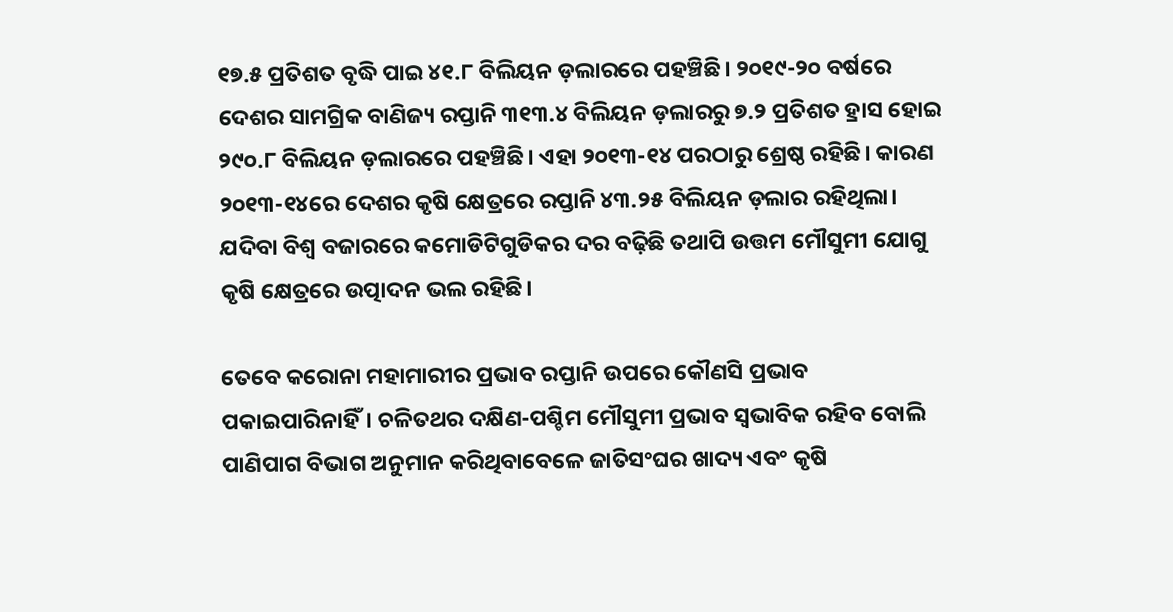୧୭.୫ ପ୍ରତିଶତ ବୃଦ୍ଧି ପାଇ ୪୧.୮ ବିଲିୟନ ଡ଼ଲାରରେ ପହଞ୍ଚିଛି। ୨୦୧୯-୨୦ ବର୍ଷରେ ଦେଶର ସାମଗ୍ରିକ ବାଣିଜ୍ୟ ରପ୍ତାନି ୩୧୩.୪ ବିଲିୟନ ଡ଼ଲାରରୁ ୭.୨ ପ୍ରତିଶତ ହ୍ରାସ ହୋଇ ୨୯୦.୮ ବିଲିୟନ ଡ଼ଲାରରେ ପହଞ୍ଚିଛି। ଏହା ୨୦୧୩-୧୪ ପରଠାରୁ ଶ୍ରେଷ୍ଠ ରହିଛି। କାରଣ ୨୦୧୩-୧୪ରେ ଦେଶର କୃଷି କ୍ଷେତ୍ରରେ ରପ୍ତାନି ୪୩.୨୫ ବିଲିୟନ ଡ଼ଲାର ରହିଥିଲା। ଯଦିବା ବିଶ୍ବ ବଜାରରେ କମୋଡିଟିଗୁଡିକର ଦର ବଢ଼ିଛି ତଥାପି ଉତ୍ତମ ମୌସୁମୀ ଯୋଗୁ କୃଷି କ୍ଷେତ୍ରରେ ଉତ୍ପାଦନ ଭଲ ରହିଛି।

ତେବେ କରୋନା ମହାମାରୀର ପ୍ରଭାବ ରପ୍ତାନି ଉପରେ କୌଣସି ପ୍ରଭାବ ପକାଇପାରିନାହିଁ। ଚଳିତଥର ଦକ୍ଷିଣ-ପଶ୍ଚିମ ମୌସୁମୀ ପ୍ରଭାବ ସ୍ବଭାବିକ ରହିବ ବୋଲି ପାଣିପାଗ ବିଭାଗ ଅନୁମାନ କରିଥିବାବେଳେ ଜାତିସଂଘର ଖାଦ୍ୟ ଏବଂ କୃଷି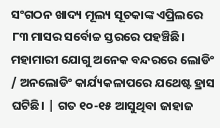ସଂଗଠନ ଖାଦ୍ୟ ମୂଲ୍ୟ ସୂଚକାଙ୍କ ଏପ୍ରିଲରେ ୮୩ ମାସର ସର୍ବୋଚ୍ଚ ସ୍ତରରେ ପହଞ୍ଚିଛି। ମହାମାରୀ ଯୋଗୁ ଅନେକ ବନ୍ଦରରେ ଲୋଡିଂ / ଅନଲୋଡିଂ କାର୍ଯ୍ୟକଳାପରେ ଯଥେଷ୍ଟ ହ୍ରାସ ଘଟିଛି। | ଗତ ୧୦-୧୫ ଆସୁଥିବା ଜାହାଜ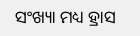ସଂଖ୍ୟା ମଧ୍ୟ ହ୍ରାସ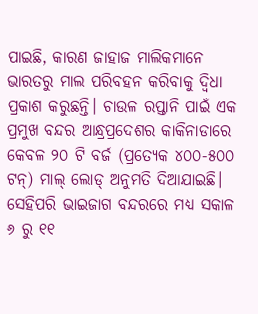ପାଇଛି, କାରଣ ଜାହାଜ ମାଲିକମାନେ ଭାରତରୁ ମାଲ ପରିବହନ କରିବାକୁ ଦ୍ୱିଧା ପ୍ରକାଶ କରୁଛନ୍ତି। ଚାଉଳ ରପ୍ତାନି ପାଇଁ ଏକ ପ୍ରମୁଖ ବନ୍ଦର ଆନ୍ଧ୍ରପ୍ରଦେଶର କାକିନାଡାରେ କେବଳ ୨୦ ଟି ବର୍ଜ (ପ୍ରତ୍ୟେକ ୪୦୦-୫୦୦ ଟନ୍) ମାଲ୍‌ ଲୋଡ୍ ଅନୁମତି ଦିଆଯାଇଛି। ସେହିପରି ଭାଇଜାଗ ବନ୍ଦରରେ ମଧ୍ୟ ସକାଳ ୬ ରୁ ୧୧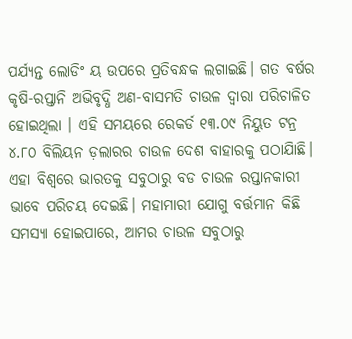ପର୍ଯ୍ୟନ୍ତ ଲୋଡିଂ ୟ ଉପରେ ପ୍ରତିବନ୍ଧକ ଲଗାଇଛି। ଗତ ବର୍ଷର କୃଷି-ରପ୍ତାନି ଅଭିବୃଦ୍ଧି ଅଣ-ବାସମତି ଚାଉଳ ଦ୍ୱାରା ପରିଚାଳିତ ହୋଇଥିଲା । ଏହି ସମୟରେ ରେକର୍ଡ ୧୩.୦୯ ନିୟୁତ ଟନ୍ର ୪.୮୦ ବିଲିୟନ ଡ଼ଲାରର ଚାଉଳ ଦେଶ ବାହାରକୁ ପଠାଯାିଛି। ଏହା ବିଶ୍ବରେ ଭାରତକୁ ସବୁଠାରୁ ବଡ ଚାଉଳ ରପ୍ତାନକାରୀ ଭାବେ ପରିଚୟ ଦେଇଛି। ମହାମାରୀ ଯୋଗୁ ବର୍ତ୍ତମାନ କିଛି ସମସ୍ୟା ହୋଇପାରେ, ଆମର ଚାଉଳ ସବୁଠାରୁ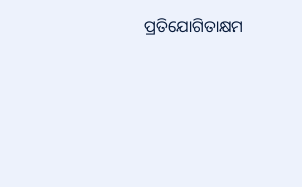ପ୍ରତିଯୋଗିତାକ୍ଷମ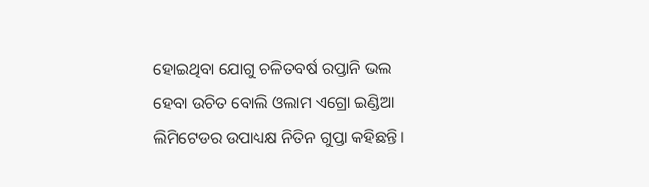ହୋଇଥିବା ଯୋଗୁ ଚଳିତବର୍ଷ ରପ୍ତାନି ଭଲ ହେବା ଉଚିତ ବୋଲି ଓଲାମ ଏଗ୍ରୋ ଇଣ୍ଡିଆ ଲିମିଟେଡର ଉପାଧ୍ୟକ୍ଷ ନିତିନ ଗୁପ୍ତା କହିଛନ୍ତି।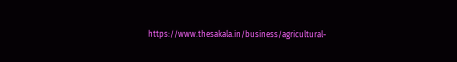https://www.thesakala.in/business/agricultural-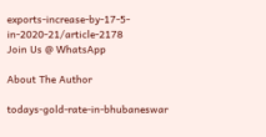exports-increase-by-17-5-in-2020-21/article-2178
Join Us @ WhatsApp

About The Author

todays-gold-rate-in-bhubaneswar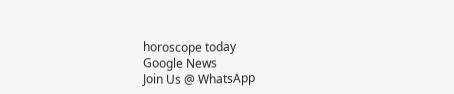horoscope today
Google News
Join Us @ WhatsApp